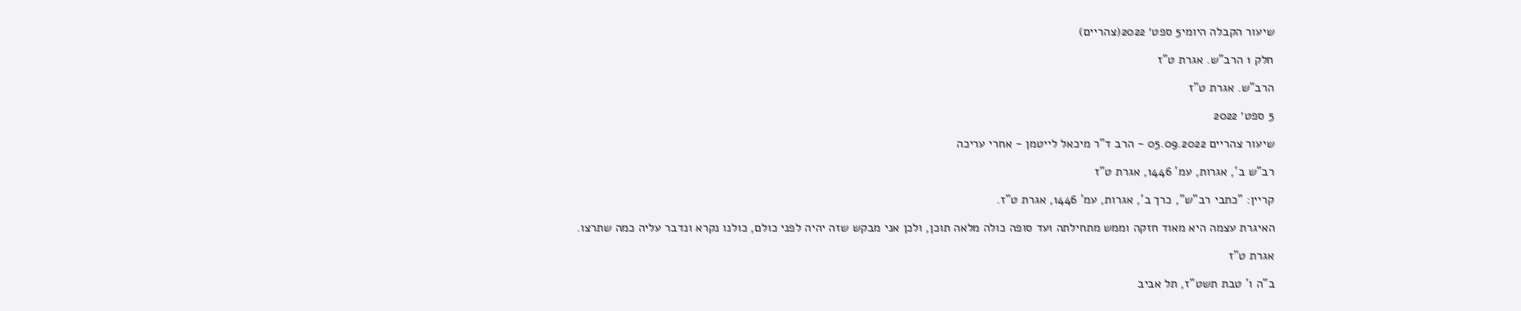שיעור הקבלה היומי5 ספט׳ 2022(צהריים)

חלק 1 הרב"ש. אגרת ט"ז

הרב"ש. אגרת ט"ז

5 ספט׳ 2022

שיעור צהריים 05.09.2022 - הרב ד"ר מיכאל לייטמן - אחרי עריכה

רב"ש ב', אגרות, עמ' 1446, אגרת ט"ז

קריין: "כתבי רב"ש", כרך ב', אגרות, עמ' 1446, אגרת ט"ז.

האיגרת עצמה היא מאוד חזקה וממש מתחילתה ועד סופה כולה מלאה תוכן, ולכן אני מבקש שזה יהיה לפני כולם, כולנו נקרא ונדבר עליה כמה שתרצו.

אגרת ט"ז

ב"ה ו' טבת תשט"ז, תל אביב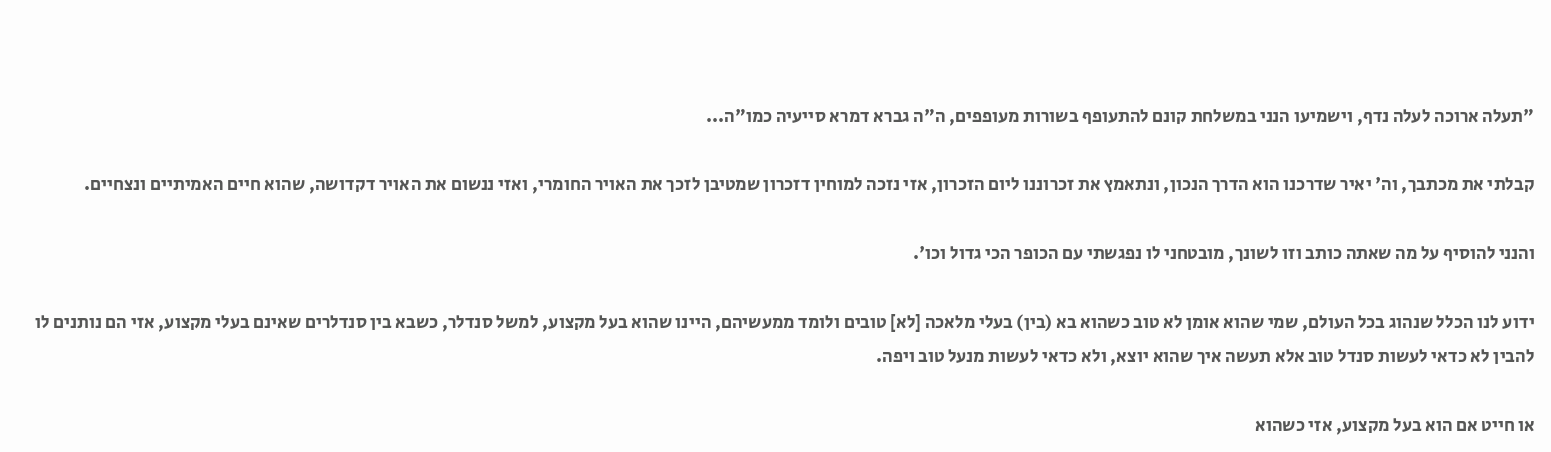"תעלה ארוכה לעלה נדף, וישמיעו הנני במשלחת קונם להתעופף בשורות מעופפים, ה"ה גברא דמרא סייעיה כמו"ה...

קבלתי את מכתבך, וה' יאיר שדרכנו הוא הדרך הנכון, ונתאמץ את זכרוננו ליום הזכרון, אזי נזכה למוחין דזכרון שמטיבן לזכך את האויר החומרי, ואזי ננשום את האויר דקדושה, שהוא חיים האמיתיים ונצחיים.

והנני להוסיף על מה שאתה כותב וזו לשונך, מובטחני לו נפגשתי עם הכופר הכי גדול וכו'.

ידוע לנו הכלל שנהוג בכל העולם, שמי שהוא אומן לא טוב כשהוא בא (בין) בעלי מלאכה [לא] טובים ולומד ממעשיהם, היינו שהוא בעל מקצוע, למשל סנדלר, כשבא בין סנדלרים שאינם בעלי מקצוע, אזי הם נותנים לו להבין לא כדאי לעשות סנדל טוב אלא תעשה איך שהוא יוצא, ולא כדאי לעשות מנעל טוב ויפה.

או חייט אם הוא בעל מקצוע, אזי כשהוא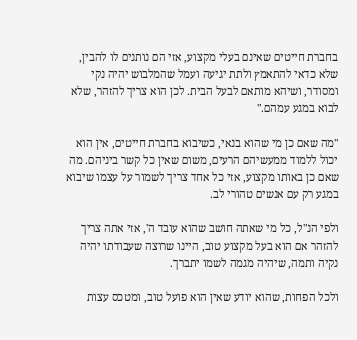בחברת חייטים שאינם בעלי מקצוע, אזי הם נותנים לו להבין, שלא כדאי להתאמץ ולתת יגיעה ועמל שהמלבוש יהיה נקי ומסודר, ושיהא מותאם לבעל הבית. לכן הוא צריך להזהר, שלא לבוא במגע עמהם."

"מה שאם כן מי שהוא בנאי, כשיבוא בחברת חייטים, אין הוא יכול ללמוד ממעשיהם הרעים, משום שאין כל קשר ביניהם. מה שאם כן באותו מקצוע, אזי כל אחד צריך לשמור על עצמו שיבוא במגע רק עם אנשים טהורי לב.

ולפי הנ"ל, כל מי שאתה חושב שהוא עובד ה', אזי אתה צריך להזהר אם הוא בעל מקצוע טוב, היינו שרוצה שעבודתו יהיה נקיה ותמה, שיהיה מגמה לשמו יתברך.

ולכל הפחות, שהוא יודע שאין הוא פועל טוב, ומטכס עצות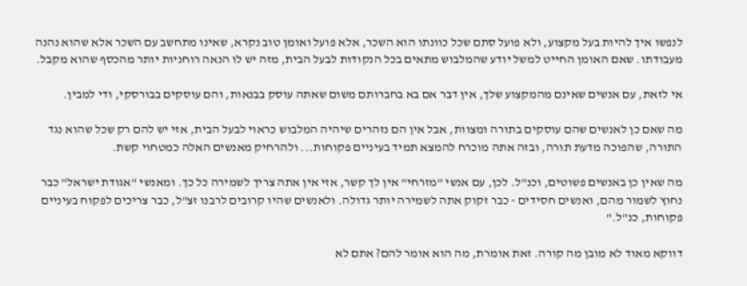לנפשו איך להיות בעל מקצוע, ולא פועל סתם שכל כוונתו הוא השכר, אלא פועל ואומן טוב נקרא, שאינו מתחשב עם השכר אלא שהוא נהנה מעבודתו. שאם האומן החייט למשל יודע שהמלבוש מתאים בכל הנקודות לבעל הבית, מזה יש לו הנאה רוחניות יותר מהכסף שהוא מקבל.

אי לזאת, עם אנשים שאינם מהמקצוע שלך, אין דבר אם בא בחברותם משום שאתה עוסק בבנאות, והם עוסקים בבורסקי, ודי למבין.

מה שאם כן לאנשים שהם עוסקים בתורה ומצוות, אבל אין הם נזהרים שיהיה המלבוש כראוי לבעל הבית, אזי יש להם רק שכל שהוא נגד התורה, שהפוכה מדעת תורה, ובזה אתה מוכרח להמצא תמיד בעיניים פקוחות... ולהרחיק מאנשים האלה כמטחוי קשת.

מה שאין כן באנשים פשוטים, וכנ"ל. לכן, עם אנשי "מזרחי" אין לך קשר, אזי אין אתה צריך לשמירה כל כך. ומאנשי "אגודת ישראל" כבר נחוץ לשמור מהם, ואנשים חסידים - כבר זקוק אתה לשמירה יותר גדולה. ולאנשים שהיו קרובים לרבנו זצ"ל, כבר צריכים לפקוח בעיניים פקוחות, כנ"ל."

דווקא מאוד לא מובן מה קורה. זאת אומרת, מה הוא אומר להם? אתם לא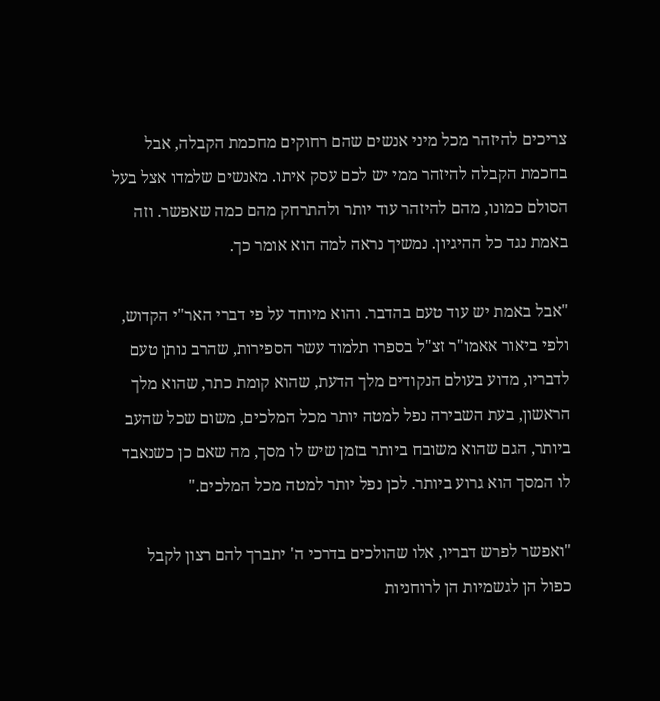צריכים להיזהר מכל מיני אנשים שהם רחוקים מחכמת הקבלה, אבל בחכמת הקבלה להיזהר ממי יש לכם עסק איתו. מאנשים שלמדו אצל בעל הסולם כמונו, מהם להיזהר עוד יותר ולהתרחק מהם כמה שאפשר. וזה באמת נגד כל ההיגיון. נמשיך נראה למה הוא אומר כך.

"אבל באמת יש עוד טעם בהדבר. והוא מיוחד על פי דברי האר"י הקדוש, ולפי ביאור אאמו"ר זצ"ל בספרו תלמוד עשר הספירות, שהרב נותן טעם לדבריו, מדוע בעולם הנקודים מלך הדעת, שהוא קומת כתר, שהוא מלך הראשון, בעת השבירה נפל למטה יותר מכל המלכים, משום שכל שהעב ביותר, הגם שהוא משובח ביותר בזמן שיש לו מסך, מה שאם כן כשנאבד לו המסך הוא גרוע ביותר. לכן נפל יותר למטה מכל המלכים."

"ואפשר לפרש דבריו, אלו שהולכים בדרכי ה' יתברך להם רצון לקבל כפול הן לגשמיות הן לרוחניות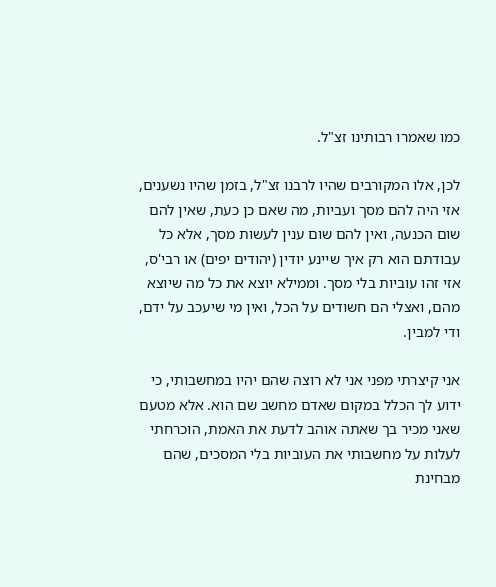כמו שאמרו רבותינו זצ"ל.

לכן, אלו המקורבים שהיו לרבנו זצ"ל, בזמן שהיו נשענים, אזי היה להם מסך ועביות, מה שאם כן כעת, שאין להם שום הכנעה, ואין להם שום ענין לעשות מסך, אלא כל עבודתם הוא רק איך שיינע יודין (יהודים יפים) או רבי'ס, אזי זהו עוביות בלי מסך. וממילא יוצא את כל מה שיוצא מהם, ואצלי הם חשודים על הכל, ואין מי שיעכב על ידם, ודי למבין.

אני קיצרתי מפני אני לא רוצה שהם יהיו במחשבותי, כי ידוע לך הכלל במקום שאדם מחשב שם הוא. אלא מטעם שאני מכיר בך שאתה אוהב לדעת את האמת, הוכרחתי לעלות על מחשבותי את העוביות בלי המסכים, שהם מבחינת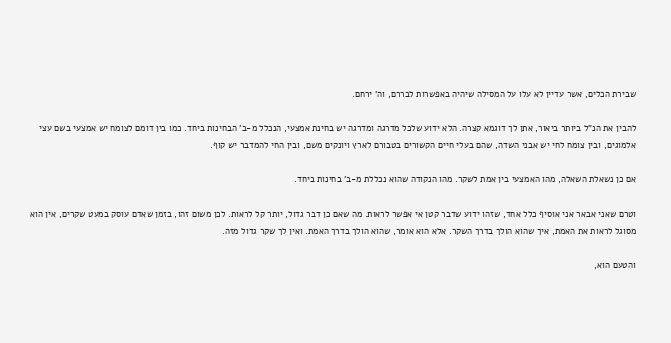שבירת הכלים, אשר עדיין לא עלו על המסילה שיהיה באפשרות לבררם, וה' ירחם.

להבין את הנ"ל ביותר ביאור, אתן לך דוגמא קצרה. הלא ידוע שלכל מדרגה ומדרגה יש בחינת אמצעי, הנכלל מ-ב' הבחינות ביחד. כמו בין דומם לצומח יש אמצעי בשם עצי אלמוגים, ובין צומח לחי יש אבני השדה, שהם בעלי חיים הקשורים בטבורם לארץ ויונקים משם, ובין החי להמדבר יש קוף.

אם כן נשאלת השאלה, מהו האמצעי בין אמת לשקר. מהו הנקודה שהוא נכללת מ-ב' בחינות ביחד.

וטרם שאני אבאר אני אוסיף כלל אחד, שזהו ידוע שדבר קטן אי אפשר לראות. מה שאם כן דבר גדול, יותר קל לראות. לכן משום זהו, בזמן שאדם עוסק במעט שקרים, אין הוא מסוגל לראות את האמת, איך שהוא הולך בדרך השקר. אלא הוא אומר, שהוא הולך בדרך האמת. ואין לך שקר גדול מזה.

והטעם הוא,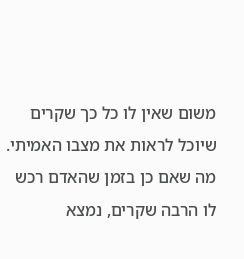משום שאין לו כל כך שקרים שיוכל לראות את מצבו האמיתי. מה שאם כן בזמן שהאדם רכש לו הרבה שקרים, נמצא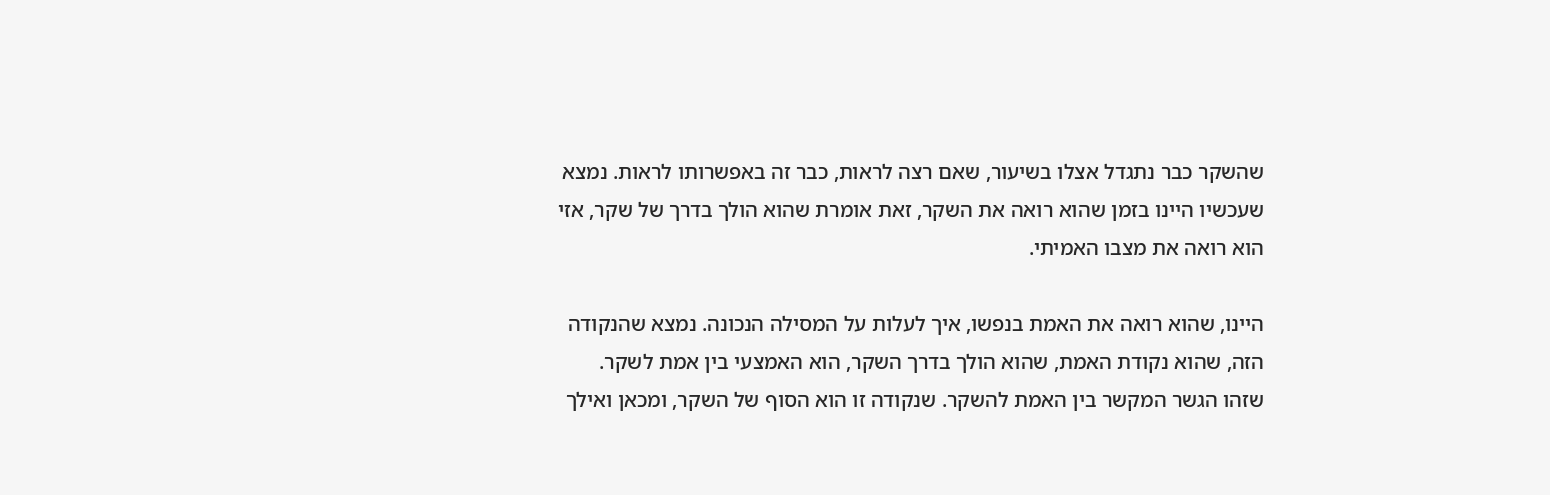שהשקר כבר נתגדל אצלו בשיעור, שאם רצה לראות, כבר זה באפשרותו לראות. נמצא שעכשיו היינו בזמן שהוא רואה את השקר, זאת אומרת שהוא הולך בדרך של שקר, אזי הוא רואה את מצבו האמיתי.

היינו, שהוא רואה את האמת בנפשו, איך לעלות על המסילה הנכונה. נמצא שהנקודה הזה, שהוא נקודת האמת, שהוא הולך בדרך השקר, הוא האמצעי בין אמת לשקר. שזהו הגשר המקשר בין האמת להשקר. שנקודה זו הוא הסוף של השקר, ומכאן ואילך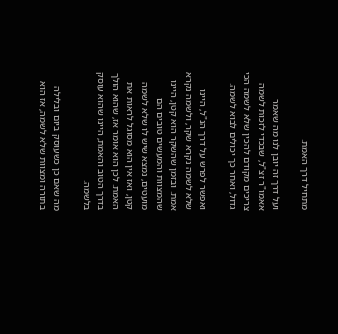מתחיל דרך האמת.

ועל דרך זה יובן לנו מה שאמר אאמו"ר זצ"ל, שבכדי לזכות לשמה צריכים מקודם להכין שלא לשמה הכי גדול, ואחר כך יכולים לבוא לשמה.

ואפשר לפרש על דרך הנ"ל, היינו שלא לשמה נקרא שקר, ולשמה נקרא אמת. ובזמן שהשקר הוא קטן, היינו שהמצוות והמעשים טובים הם מועטים, נמצא שיש לו שלא לשמה קטן, ואז אין הוא מסוגל לראות את האמת. לכן הוא אומר אז, שהוא הולך בדרך הטוב והאמת, היינו שהוא עוסק בלשמה.

מה שאם כן כשעוסק ביום ובלילה בתורה ומצוות שלא לשמה, אז הוא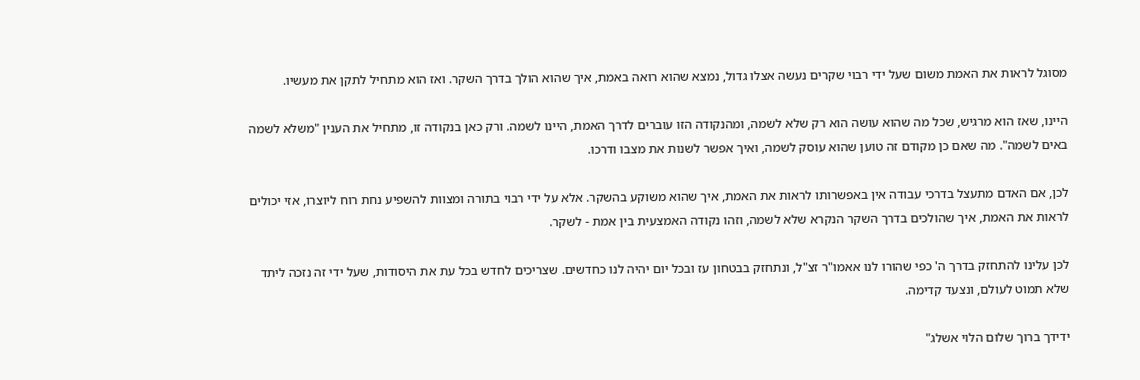מסוגל לראות את האמת משום שעל ידי רבוי שקרים נעשה אצלו גדול, נמצא שהוא רואה באמת, איך שהוא הולך בדרך השקר. ואז הוא מתחיל לתקן את מעשיו.

היינו, שאז הוא מרגיש, שכל מה שהוא עושה הוא רק שלא לשמה, ומהנקודה הזו עוברים לדרך האמת, היינו לשמה. ורק כאן בנקודה זו, מתחיל את הענין "משלא לשמה באים לשמה". מה שאם כן מקודם זה טוען שהוא עוסק לשמה, ואיך אפשר לשנות את מצבו ודרכו.

לכן, אם האדם מתעצל בדרכי עבודה אין באפשרותו לראות את האמת, איך שהוא משוקע בהשקר. אלא על ידי רבוי בתורה ומצוות להשפיע נחת רוח ליוצרו, אזי יכולים לראות את האמת, איך שהולכים בדרך השקר הנקרא שלא לשמה, וזהו נקודה האמצעית בין אמת - לשקר.

לכן עלינו להתחזק בדרך ה' כפי שהורו לנו אאמו"ר זצ"ל, ונתחזק בבטחון עז ובכל יום יהיה לנו כחדשים. שצריכים לחדש בכל עת את היסודות, שעל ידי זה נזכה ליתד שלא תמוט לעולם, ונצעד קדימה.

ידידך ברוך שלום הלוי אשלג"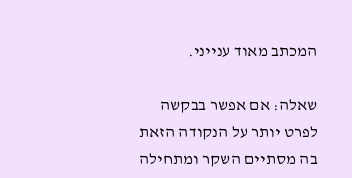המכתב מאוד ענייני.

שאלה: אם אפשר בבקשה לפרט יותר על הנקודה הזאת בה מסתיים השקר ומתחילה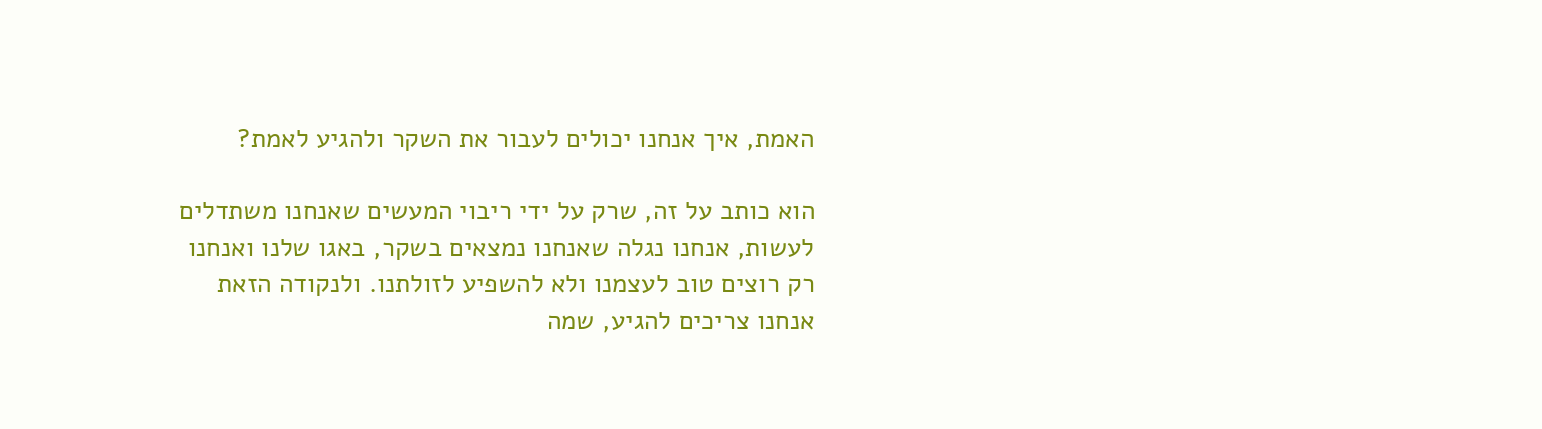האמת, איך אנחנו יכולים לעבור את השקר ולהגיע לאמת?

הוא כותב על זה, שרק על ידי ריבוי המעשים שאנחנו משתדלים לעשות, אנחנו נגלה שאנחנו נמצאים בשקר, באגו שלנו ואנחנו רק רוצים טוב לעצמנו ולא להשפיע לזולתנו. ולנקודה הזאת אנחנו צריכים להגיע, שמה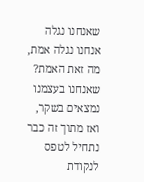שאנחנו נגלה אנחנו נגלה אמת, מה זאת האמת? שאנחנו בעצמנו נמצאים בשקר, ואז מתוך זה כבר נתחיל לטפס לנקודת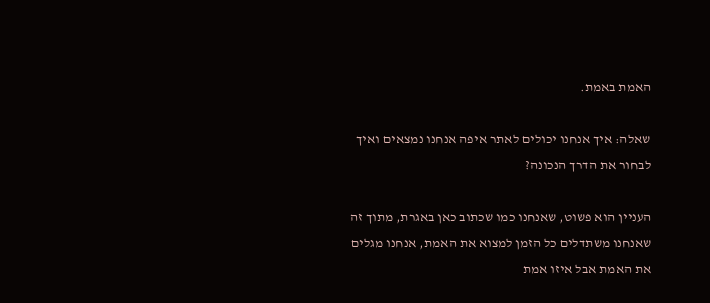האמת באמת.

שאלה: איך אנחנו יכולים לאתר איפה אנחנו נמצאים ואיך לבחור את הדרך הנכונה?

העניין הוא פשוט, שאנחנו כמו שכתוב כאן באגרת, מתוך זה שאנחנו משתדלים כל הזמן למצוא את האמת, אנחנו מגלים את האמת אבל איזו אמת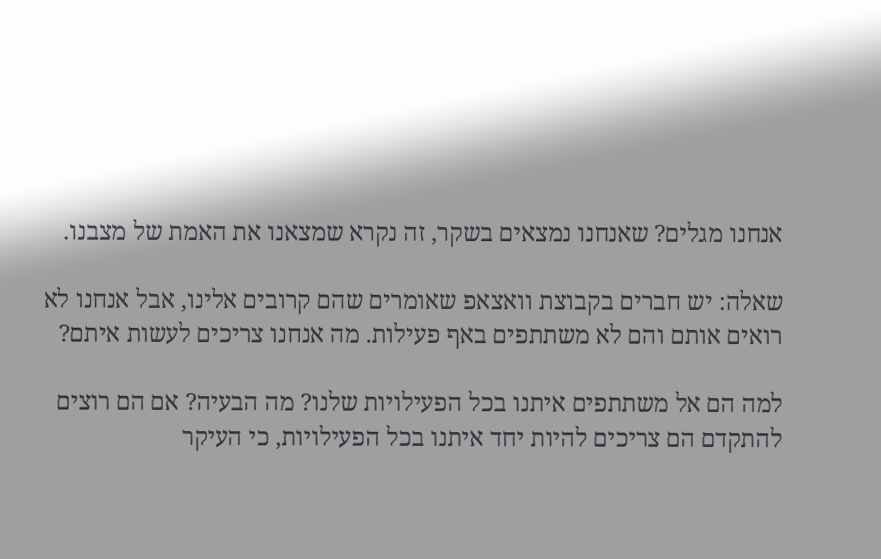אנחנו מגלים? שאנחנו נמצאים בשקר, זה נקרא שמצאנו את האמת של מצבנו.

שאלה: יש חברים בקבוצת וואצאפ שאומרים שהם קרובים אלינו, אבל אנחנו לא רואים אותם והם לא משתתפים באף פעילות. מה אנחנו צריכים לעשות איתם?

למה הם אל משתתפים איתנו בכל הפעילויות שלנו? מה הבעיה? אם הם רוצים להתקדם הם צריכים להיות יחד איתנו בכל הפעילויות, כי העיקר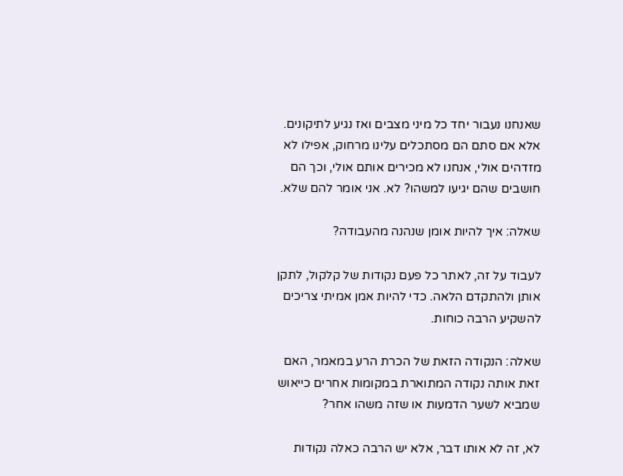שאנחנו נעבור יחד כל מיני מצבים ואז נגיע לתיקונים. אלא אם סתם הם מסתכלים עלינו מרחוק, אפילו לא מזדהים אולי, אנחנו לא מכירים אותם אולי, וכך הם חושבים שהם יגיעו למשהו? לא. אני אומר להם שלא.

שאלה: איך להיות אומן שנהנה מהעבודה?

לעבוד על זה, לאתר כל פעם נקודות של קלקול, לתקן אותן ולהתקדם הלאה. כדי להיות אמן אמיתי צריכים להשקיע הרבה כוחות.

שאלה: הנקודה הזאת של הכרת הרע במאמר, האם זאת אותה נקודה המתוארת במקומות אחרים כייאוש שמביא לשער הדמעות או שזה משהו אחר?

לא, זה לא אותו דבר, אלא יש הרבה כאלה נקודות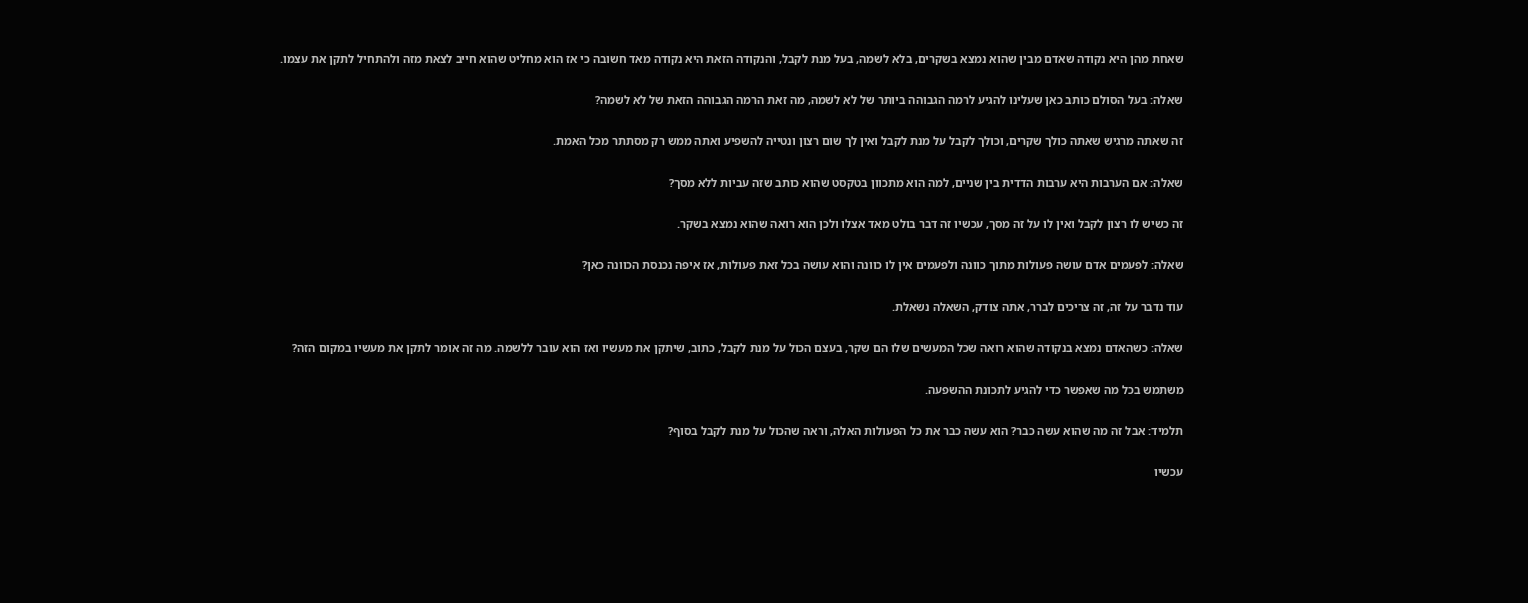שאחת מהן היא נקודה שאדם מבין שהוא נמצא בשקרים, בלא לשמה, בעל מנת לקבל, והנקודה הזאת היא נקודה מאד חשובה כי אז הוא מחליט שהוא חייב לצאת מזה ולהתחיל לתקן את עצמו.

שאלה: בעל הסולם כותב כאן שעלינו להגיע לרמה הגבוהה ביותר של לא לשמה, מה זאת הרמה הגבוהה הזאת של לא לשמה?

זה שאתה מרגיש שאתה כולך שקרים, וכולך לקבל על מנת לקבל ואין לך שום רצון ונטייה להשפיע ואתה ממש רק מסתתר מכל האמת.

שאלה: אם הערבות היא ערבות הדדית בין שניים, למה הוא מתכוון בטקסט שהוא כותב שזה עביות ללא מסך?

זה כשיש לו רצון לקבל ואין לו על זה מסך, עכשיו זה דבר בולט מאד אצלו ולכן הוא רואה שהוא נמצא בשקר.

שאלה: לפעמים אדם עושה פעולות מתוך כוונה ולפעמים אין לו כוונה והוא עושה בכל זאת פעולות, אז איפה נכנסת הכוונה כאן?

עוד נדבר על זה, זה צריכים לברר, אתה צודק, השאלה נשאלת.

שאלה: כשהאדם נמצא בנקודה שהוא רואה שכל המעשים שלו הם שקר, בעצם הכול על מנת לקבל, כתוב, שיתקן את מעשיו ואז הוא עובר ללשמה. מה זה אומר לתקן את מעשיו במקום הזה?

משתמש בכל מה שאפשר כדי להגיע לתכונת ההשפעה.

תלמיד: אבל זה מה שהוא עשה כבר? הוא עשה כבר את כל הפעולות האלה, וראה שהכול על מנת לקבל בסוף?

עכשיו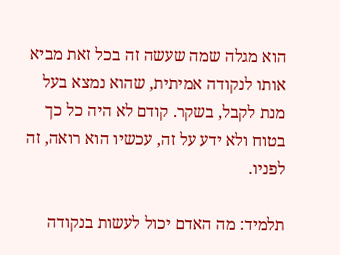הוא מגלה שמה שעשה זה בכל זאת מביא אותו לנקודה אמיתית, שהוא נמצא בעל מנת לקבל, בשקר. קודם לא היה כל כך בטוח ולא ידע על זה, עכשיו הוא רואה, זה לפניו.

תלמיד: מה האדם יכול לעשות בנקודה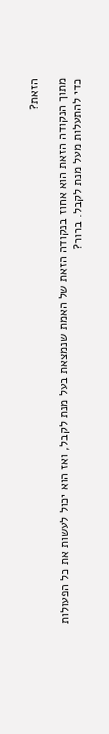הזאת?

מתוך הנקודה הזאת הוא אחוז בנקודה הזאת של האמת שנמצאת בעל מנת לקבל, ואז הוא יכול לעשות את כל הפעולות כדי להתעלות מעל מנת לקבל. ברור?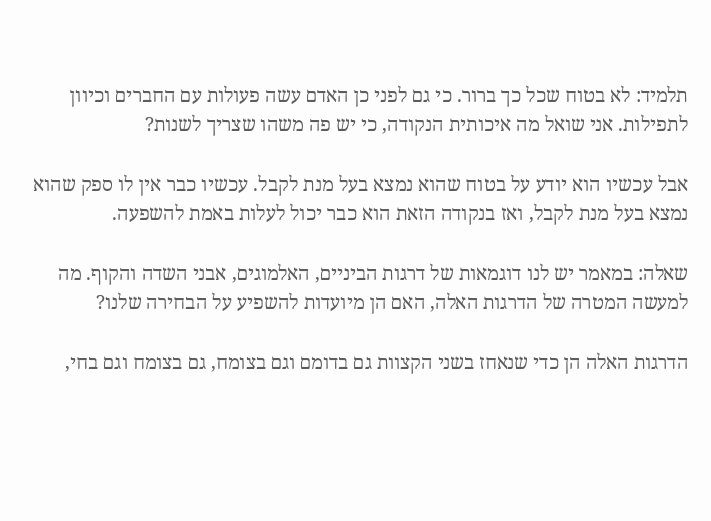תלמיד: לא בטוח שכל כך ברור. כי גם לפני כן האדם עשה פעולות עם החברים וכיוון לתפילות. אני שואל מה איכותית הנקודה, כי יש פה משהו שצריך לשנות?

אבל עכשיו הוא יודע על בטוח שהוא נמצא בעל מנת לקבל. עכשיו כבר אין לו ספק שהוא נמצא בעל מנת לקבל, ואז בנקודה הזאת הוא כבר יכול לעלות באמת להשפעה.

שאלה: במאמר יש לנו דוגמאות של דרגות הביניים, האלמוגים, אבני השדה והקוף. מה למעשה המטרה של הדרגות האלה, האם הן מיועדות להשפיע על הבחירה שלנו?

הדרגות האלה הן כדי שנאחז בשני הקצוות גם בדומם וגם בצומח, גם בצומח וגם בחי,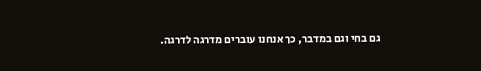גם בחי וגם במדבר, כך אנחנו עוברים מדרגה לדרגה.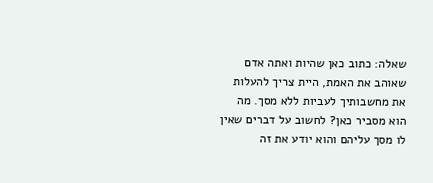שאלה: כתוב כאן שהיות ואתה אדם שאוהב את האמת, היית צריך להעלות את מחשבותיך לעביות ללא מסך. מה הוא מסביר כאן? לחשוב על דברים שאין לו מסך עליהם והוא יודע את זה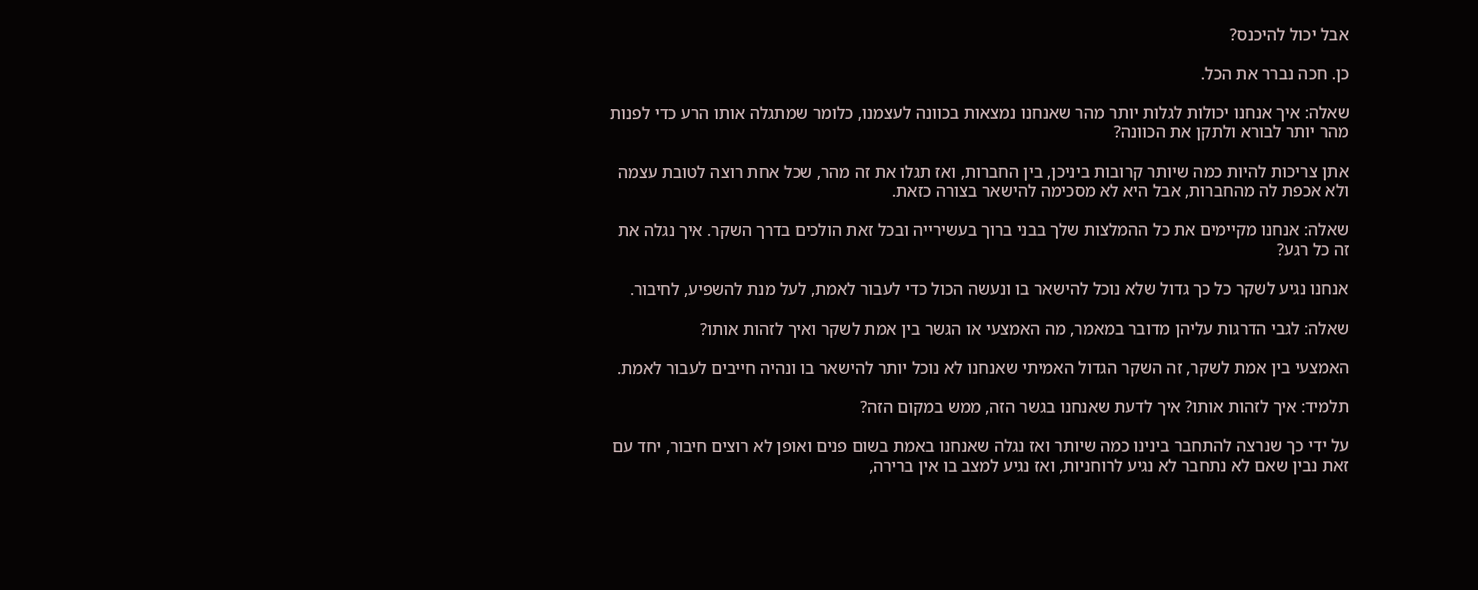אבל יכול להיכנס?

כן. חכה נברר את הכל.

שאלה: איך אנחנו יכולות לגלות יותר מהר שאנחנו נמצאות בכוונה לעצמנו, כלומר שמתגלה אותו הרע כדי לפנות מהר יותר לבורא ולתקן את הכוונה?

אתן צריכות להיות כמה שיותר קרובות ביניכן, בין החברות, ואז תגלו את זה מהר, שכל אחת רוצה לטובת עצמה ולא אכפת לה מהחברות, אבל היא לא מסכימה להישאר בצורה כזאת.

שאלה: אנחנו מקיימים את כל ההמלצות שלך בבני ברוך בעשירייה ובכל זאת הולכים בדרך השקר. איך נגלה את זה כל רגע?

אנחנו נגיע לשקר כל כך גדול שלא נוכל להישאר בו ונעשה הכול כדי לעבור לאמת, לעל מנת להשפיע, לחיבור.

שאלה: לגבי הדרגות עליהן מדובר במאמר, מה האמצעי או הגשר בין אמת לשקר ואיך לזהות אותו?

האמצעי בין אמת לשקר, זה השקר הגדול האמיתי שאנחנו לא נוכל יותר להישאר בו ונהיה חייבים לעבור לאמת.

תלמיד: איך לזהות אותו? איך לדעת שאנחנו בגשר הזה, ממש במקום הזה?

על ידי כך שנרצה להתחבר בינינו כמה שיותר ואז נגלה שאנחנו באמת בשום פנים ואופן לא רוצים חיבור, יחד עם זאת נבין שאם לא נתחבר לא נגיע לרוחניות, ואז נגיע למצב בו אין ברירה,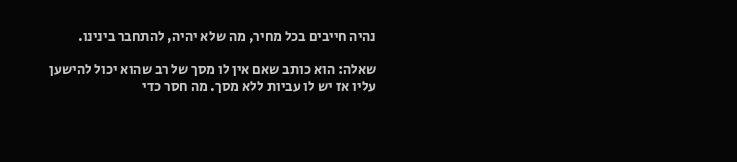נהיה חייבים בכל מחיר, מה שלא יהיה, להתחבר בינינו.

שאלה: הוא כותב שאם אין לו מסך של רב שהוא יכול להישען עליו אז יש לו עביות ללא מסך. מה חסר כדי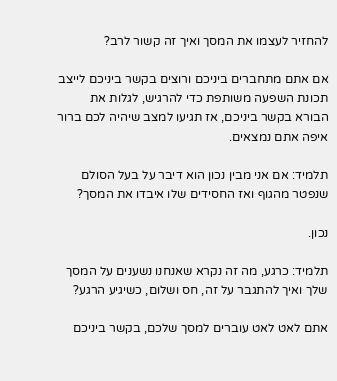להחזיר לעצמו את המסך ואיך זה קשור לרב?

אם אתם מתחברים ביניכם ורוצים בקשר ביניכם לייצב תכונת השפעה משותפת כדי להרגיש, לגלות את הבורא בקשר ביניכם, אז תגיעו למצב שיהיה לכם ברור איפה אתם נמצאים.

תלמיד: אם אני מבין נכון הוא דיבר על בעל הסולם שנפטר מהגוף ואז החסידים שלו איבדו את המסך?

נכון.

תלמיד: כרגע, מה זה נקרא שאנחנו נשענים על המסך שלך ואיך להתגבר על זה, חס ושלום, כשיגיע הרגע?

אתם לאט לאט עוברים למסך שלכם, בקשר ביניכם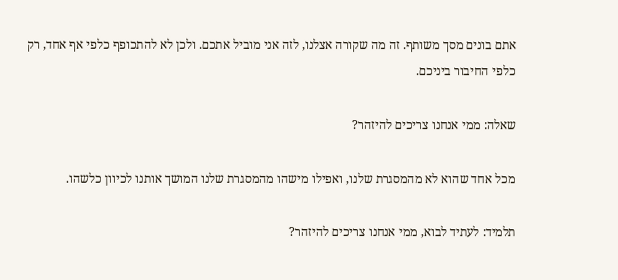אתם בונים מסך משותף. זה מה שקורה אצלנו, לזה אני מוביל אתכם. ולכן לא להתכופף כלפי אף אחד, רק כלפי החיבור ביניכם.

שאלה: ממי אנחנו צריכים להיזהר?

מכל אחד שהוא לא מהמסגרת שלנו, ואפילו מישהו מהמסגרת שלנו המושך אותנו לכיוון כלשהו.

תלמיד: לעתיד לבוא, ממי אנחנו צריכים להיזהר?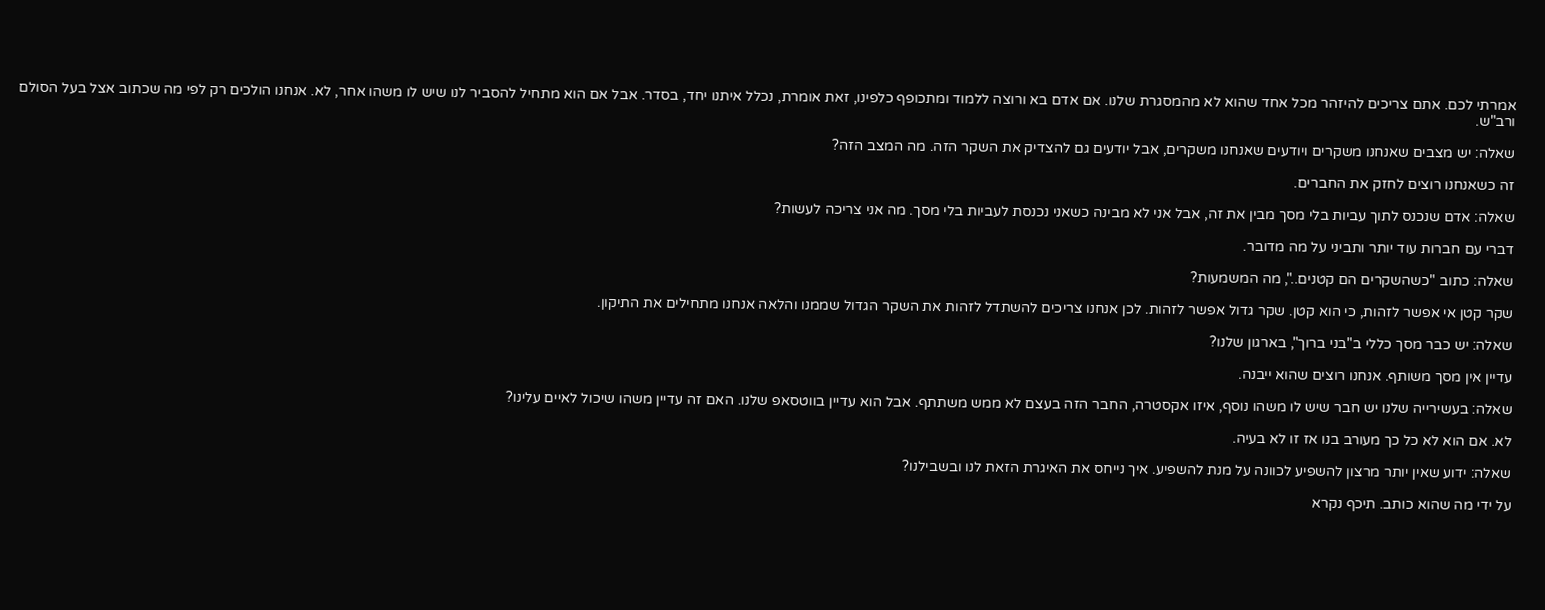אמרתי לכם. אתם צריכים להיזהר מכל אחד שהוא לא מהמסגרת שלנו. אם אדם בא ורוצה ללמוד ומתכופף כלפינו, זאת אומרת, נכלל איתנו יחד, בסדר. אבל אם הוא מתחיל להסביר לנו שיש לו משהו אחר, לא. אנחנו הולכים רק לפי מה שכתוב אצל בעל הסולם ורב"ש.

שאלה: יש מצבים שאנחנו משקרים ויודעים שאנחנו משקרים, אבל יודעים גם להצדיק את השקר הזה. מה המצב הזה?

זה כשאנחנו רוצים לחזק את החברים.

שאלה: אדם שנכנס לתוך עביות בלי מסך מבין את זה, אבל אני לא מבינה כשאני נכנסת לעביות בלי מסך. מה אני צריכה לעשות?

דברי עם חברות עוד יותר ותביני על מה מדובר.

שאלה: כתוב "כשהשקרים הם קטנים..", מה המשמעות?

שקר קטן אי אפשר לזהות, כי הוא קטן. שקר גדול אפשר לזהות. לכן אנחנו צריכים להשתדל לזהות את השקר הגדול שממנו והלאה אנחנו מתחילים את התיקון.

שאלה: יש כבר מסך כללי ב"בני ברוך", בארגון שלנו?

עדיין אין מסך משותף. אנחנו רוצים שהוא ייבנה.

שאלה: בעשירייה שלנו יש חבר שיש לו משהו נוסף, איזו אקסטרה, החבר הזה בעצם לא ממש משתתף. אבל הוא עדיין בווטסאפ שלנו. האם זה עדיין משהו שיכול לאיים עלינו?

לא. אם הוא לא כל כך מעורב בנו אז זו לא בעיה.

שאלה: ידוע שאין יותר מרצון להשפיע לכוונה על מנת להשפיע. איך נייחס את האיגרת הזאת לנו ובשבילנו?

על ידי מה שהוא כותב. תיכף נקרא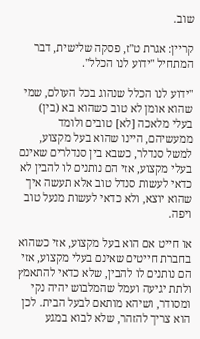שוב.

קריין: אגרת ט"ז, פסקה שלישית, דבר המתחיל "ידוע לנו הכלל".

"ידוע לנו הכלל שנהוג בכל העולם, שמי שהוא אומן לא טוב כשהוא בא (בין) בעלי מלאכה [לא] טובים ולומד ממעשיהם, היינו שהוא בעל מקצוע, למשל סנדלר, כשבא בין סנדלרים שאינם בעלי מקצוע, אזי הם נותנים לו להבין לא כדאי לעשות סנדל טוב אלא תעשה איך שהוא יוצא, ולא כדאי לעשות מנעל טוב ויפה.

או חייט אם הוא בעל מקצוע, אזי כשהוא בחברת חייטים שאינם בעלי מקצוע, אזי הם נותנים לו להבין, שלא כדאי להתאמץ ולתת יגיעה ועמל שהמלבוש יהיה נקי ומסודר, ושיהא מותאם לבעל הבית. לכן הוא צריך להזהר, שלא לבוא במגע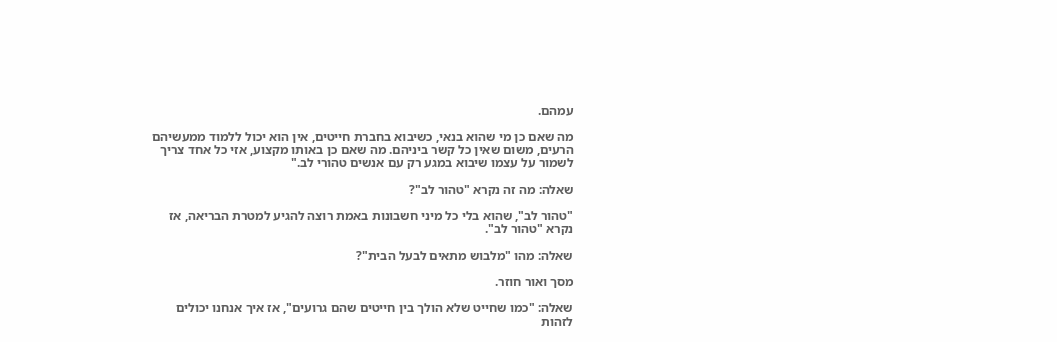עמהם.

מה שאם כן מי שהוא בנאי, כשיבוא בחברת חייטים, אין הוא יכול ללמוד ממעשיהם הרעים, משום שאין כל קשר ביניהם. מה שאם כן באותו מקצוע, אזי כל אחד צריך לשמור על עצמו שיבוא במגע רק עם אנשים טהורי לב."

שאלה: מה זה נקרא "טהור לב"?

"טהור לב", שהוא בלי כל מיני חשבונות באמת רוצה להגיע למטרת הבריאה, אז נקרא "טהור לב".

שאלה: מהו "מלבוש מתאים לבעל הבית"?

מסך ואור חוזר.

שאלה: "כמו שחייט שלא הולך בין חייטים שהם גרועים", אז איך אנחנו יכולים לזהות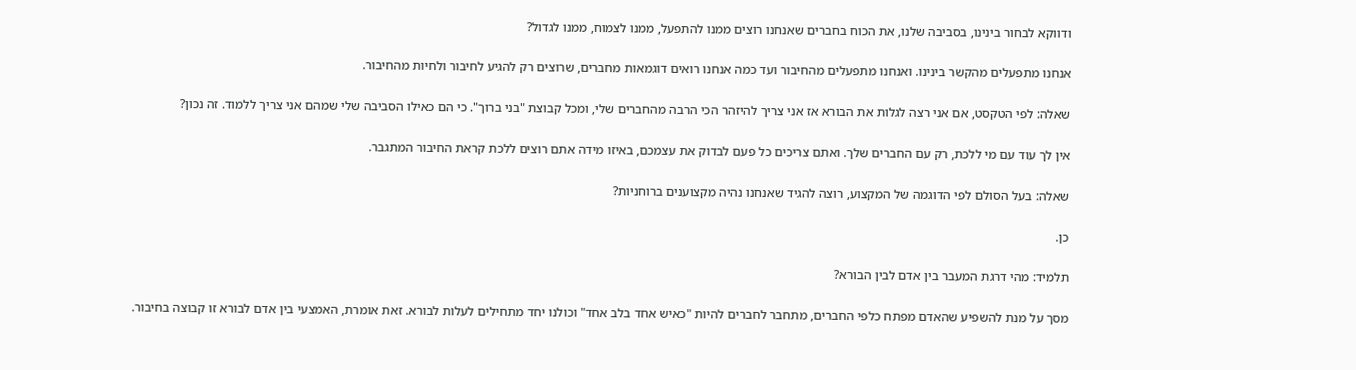ודווקא לבחור בינינו, בסביבה שלנו, את הכוח בחברים שאנחנו רוצים ממנו להתפעל, ממנו לצמוח, ממנו לגדול?

אנחנו מתפעלים מהקשר בינינו. ואנחנו מתפעלים מהחיבור ועד כמה אנחנו רואים דוגמאות מחברים, שרוצים רק להגיע לחיבור ולחיות מהחיבור.

שאלה: לפי הטקסט, אם אני רצה לגלות את הבורא אז אני צריך להיזהר הכי הרבה מהחברים שלי, ומכל קבוצת "בני ברוך". כי הם כאילו הסביבה שלי שמהם אני צריך ללמוד. זה נכון?

אין לך עוד עם מי ללכת, רק עם החברים שלך. ואתם צריכים כל פעם לבדוק את עצמכם, באיזו מידה אתם רוצים ללכת קראת החיבור המתגבר.

שאלה: בעל הסולם לפי הדוגמה של המקצוע, רוצה להגיד שאנחנו נהיה מקצוענים ברוחניות?

כן.

תלמיד: מהי דרגת המעבר בין אדם לבין הבורא?

מסך על מנת להשפיע שהאדם מפתח כלפי החברים, מתחבר לחברים להיות "כאיש אחד בלב אחד" וכולנו יחד מתחילים לעלות לבורא. זאת אומרת, האמצעי בין אדם לבורא זו קבוצה בחיבור.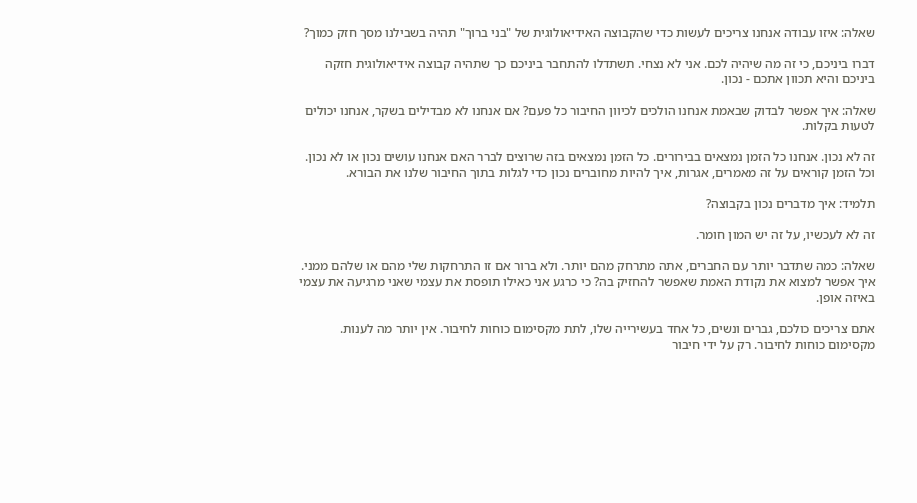שאלה: איזו עבודה אנחנו צריכים לעשות כדי שהקבוצה האידיאולוגית של "בני ברוך" תהיה בשבילנו מסך חזק כמוך?

דברו ביניכם, כי זה מה שיהיה לכם. אני לא נצחי. תשתדלו להתחבר ביניכם כך שתהיה קבוצה אידיאולוגית חזקה ביניכם והיא תכוון אתכם - נכון.

שאלה: איך אפשר לבדוק שבאמת אנחנו הולכים לכיוון החיבור כל פעם? אם אנחנו לא מבדילים בשקר, אנחנו יכולים לטעות בקלות.

זה לא נכון. אנחנו כל הזמן נמצאים בבירורים. כל הזמן נמצאים בזה שרוצים לברר האם אנחנו עושים נכון או לא נכון. וכל הזמן קוראים על זה מאמרים, אגרות, איך להיות מחוברים נכון כדי לגלות בתוך החיבור שלנו את הבורא.

תלמיד: איך מדברים נכון בקבוצה?

זה לא לעכשיו, על זה יש המון חומר.

שאלה: כמה שתדבר יותר עם החברים, אתה מתרחק מהם יותר. ולא ברור אם זו התרחקות שלי מהם או שלהם ממני. איך אפשר למצוא את נקודת האמת שאפשר להחזיק בה? כי כרגע אני כאילו תופסת את עצמי שאני מרגיעה את עצמי באיזה אופן.

אתם צריכים כולכם, גברים ונשים, כל אחד בעשירייה שלו, לתת מקסימום כוחות לחיבור. אין יותר מה לענות. מקסימום כוחות לחיבור. רק על ידי חיבור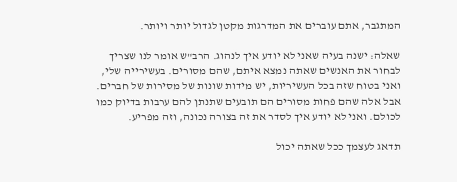המתגבר, אתם עוברים את המדרגות מקטן לגדול יותר ויותר.

שאלה: ישנה בעיה שאני לא יודע איך לנהוג. הרב"ש אומר לנו שצריך לבחור את האנשים שאתה נמצא איתם, שהם מסורים. בעשירייה שלי, ואני בטוח שזה בכל העשיריות, יש מידות שונות של מסירות של חברים. אבל אלה שהם פחות מסורים הם תובעים שתנתן להם ערבות בדיוק כמו לכולם. ואני לא יודע איך לסדר את זה בצורה נכונה, וזה מפריע.

תדאג לעצמך ככל שאתה יכול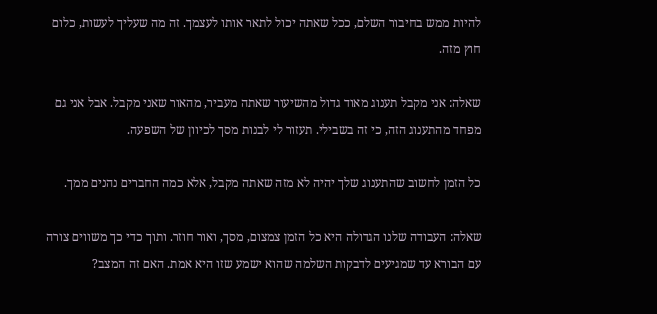להיות ממש בחיבור השלם, ככל שאתה יכול לתאר אותו לעצמך. זה מה שעליך לעשות, כלום חוץ מזה.

שאלה: אני מקבל תענוג מאוד גדול מהשיעור שאתה מעביר, מהאור שאני מקבל. אבל אני גם מפחד מהתענוג הזה, כי זה בשבילי. תעזור לי לבנות מסך לכיוון של השפעה.

כל הזמן לחשוב שהתענוג שלך יהיה לא מזה שאתה מקבל, אלא כמה החברים נהנים ממך.

שאלה: העבודה שלנו הגדולה היא כל הזמן צמצום, מסך, ואור חוזר. ותוך כדי כך משווים צורה עם הבורא עד שמגיעים לדבקות השלמה שהוא ישמע שזו היא אמת. האם זה המצב?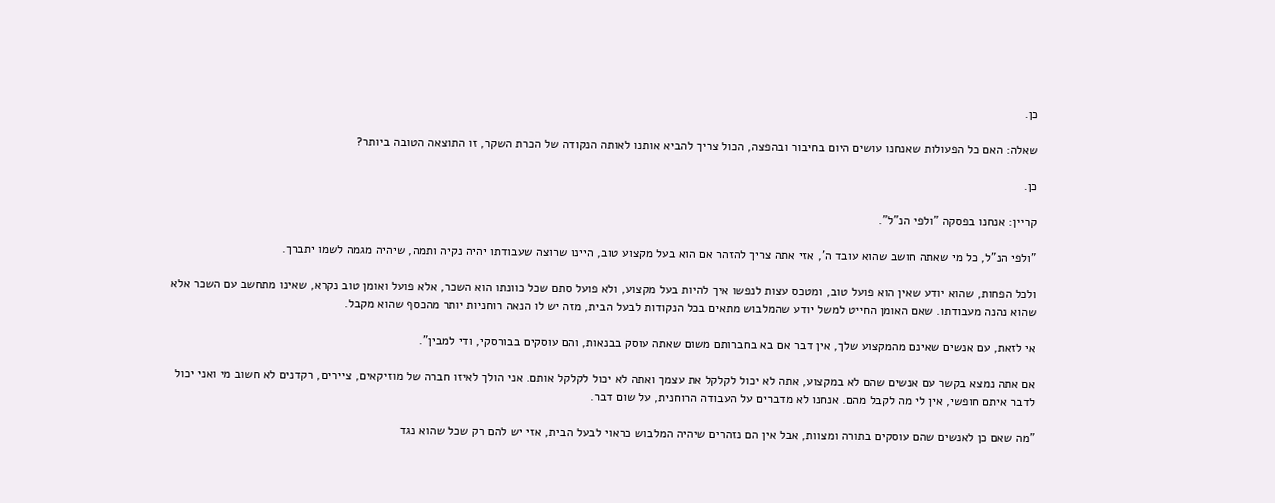כן.

שאלה: האם כל הפעולות שאנחנו עושים היום בחיבור ובהפצה, הכול צריך להביא אותנו לאותה הנקודה של הכרת השקר, זו התוצאה הטובה ביותר?

כן.

קריין: אנחנו בפסקה "ולפי הנ"ל".

"ולפי הנ"ל, כל מי שאתה חושב שהוא עובד ה', אזי אתה צריך להזהר אם הוא בעל מקצוע טוב, היינו שרוצה שעבודתו יהיה נקיה ותמה, שיהיה מגמה לשמו יתברך.

ולכל הפחות, שהוא יודע שאין הוא פועל טוב, ומטכס עצות לנפשו איך להיות בעל מקצוע, ולא פועל סתם שכל כוונתו הוא השכר, אלא פועל ואומן טוב נקרא, שאינו מתחשב עם השכר אלא שהוא נהנה מעבודתו. שאם האומן החייט למשל יודע שהמלבוש מתאים בכל הנקודות לבעל הבית, מזה יש לו הנאה רוחניות יותר מהכסף שהוא מקבל.

אי לזאת, עם אנשים שאינם מהמקצוע שלך, אין דבר אם בא בחברותם משום שאתה עוסק בבנאות, והם עוסקים בבורסקי, ודי למבין".

אם אתה נמצא בקשר עם אנשים שהם לא במקצוע, אתה לא יכול לקלקל את עצמך ואתה לא יכול לקלקל אותם. אני הולך לאיזו חברה של מוזיקאים, ציירים, רקדנים לא חשוב מי ואני יכול לדבר איתם חופשי, אין לי מה לקבל מהם. אנחנו לא מדברים על העבודה הרוחנית, על שום דבר.

"מה שאם כן לאנשים שהם עוסקים בתורה ומצוות, אבל אין הם נזהרים שיהיה המלבוש כראוי לבעל הבית, אזי יש להם רק שכל שהוא נגד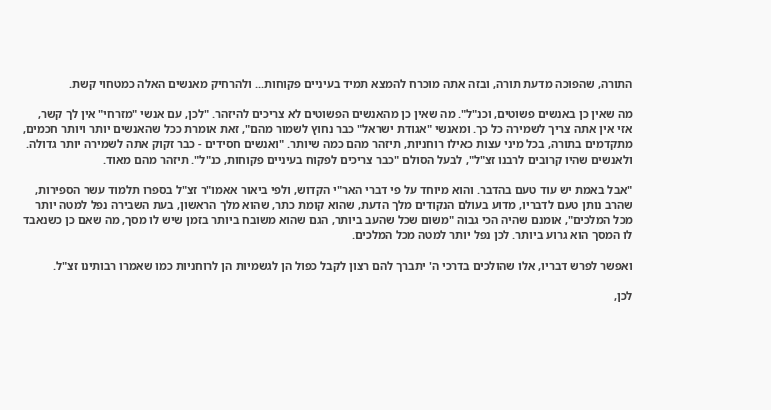התורה, שהפוכה מדעת תורה, ובזה אתה מוכרח להמצא תמיד בעיניים פקוחות... ולהרחיק מאנשים האלה כמטחוי קשת.

מה שאין כן באנשים פשוטים, וכנ"ל". מה שאין כן מהאנשים הפשוטים לא צריכים להיזהר. "לכן, עם אנשי "מזרחי" אין לך קשר, אזי אין אתה צריך לשמירה כל כך. ומאנשי "אגודת ישראל" כבר נחוץ לשמור מהם", זאת אומרת ככל שהאנשים יותר ויותר חכמים, מתקדמים בתורה, בכל מיני עצות כאילו רוחניות, תיזהר מהם כמה שיותר. "ואנשים חסידים - כבר זקוק אתה לשמירה יותר גדולה. ולאנשים שהיו קרובים לרבנו זצ"ל", לבעל הסולם "כבר צריכים לפקוח בעיניים פקוחות, כנ"ל". תיזהר מהם מאוד.

"אבל באמת יש עוד טעם בהדבר. והוא מיוחד על פי דברי האר"י הקדוש, ולפי ביאור אאמו"ר זצ"ל בספרו תלמוד עשר הספירות, שהרב נותן טעם לדבריו, מדוע בעולם הנקודים מלך הדעת, שהוא קומת כתר, שהוא מלך הראשון, בעת השבירה נפל למטה יותר מכל המלכים", אומנם שהיה הכי גבוה "משום שכל שהעב ביותר, הגם שהוא משובח ביותר בזמן שיש לו מסך, מה שאם כן כשנאבד לו המסך הוא גרוע ביותר. לכן נפל יותר למטה מכל המלכים.

ואפשר לפרש דבריו, אלו שהולכים בדרכי ה' יתברך להם רצון לקבל כפול הן לגשמיות הן לרוחניות כמו שאמרו רבותינו זצ"ל.

לכן,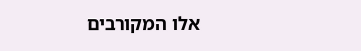אלו המקורבים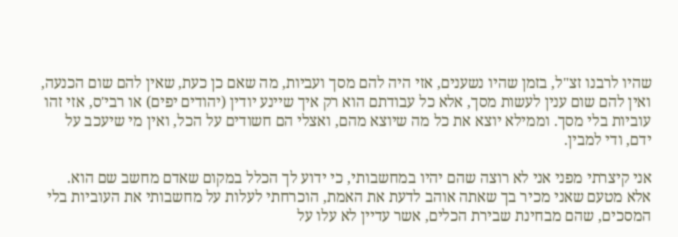שהיו לרבנו זצ"ל, בזמן שהיו נשענים, אזי היה להם מסך ועביות, מה שאם כן כעת, שאין להם שום הכנעה, ואין להם שום ענין לעשות מסך, אלא כל עבודתם הוא רק איך שיינע יודין (יהודים יפים) או רבי'ס, אזי זהו עוביות בלי מסך. וממילא יוצא את כל מה שיוצא מהם, ואצלי הם חשודים על הכל, ואין מי שיעכב על ידם, ודי למבין.

אני קיצרתי מפני אני לא רוצה שהם יהיו במחשבותי, כי ידוע לך הכלל במקום שאדם מחשב שם הוא. אלא מטעם שאני מכיר בך שאתה אוהב לדעת את האמת, הוכרחתי לעלות על מחשבותי את העוביות בלי המסכים, שהם מבחינת שבירת הכלים, אשר עדיין לא עלו על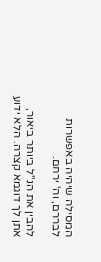המסילה שיהיה באפשרות לבררם, וה' ירחם.

להבין את הנ"ל ביותר ביאור, אתן לך דוגמא קצרה. הלא ידוע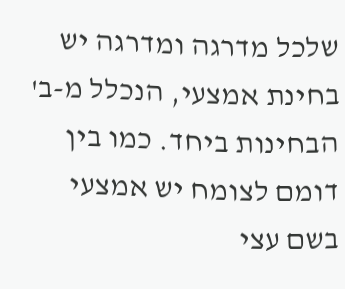שלכל מדרגה ומדרגה יש בחינת אמצעי, הנכלל מ-ב' הבחינות ביחד. כמו בין דומם לצומח יש אמצעי בשם עצי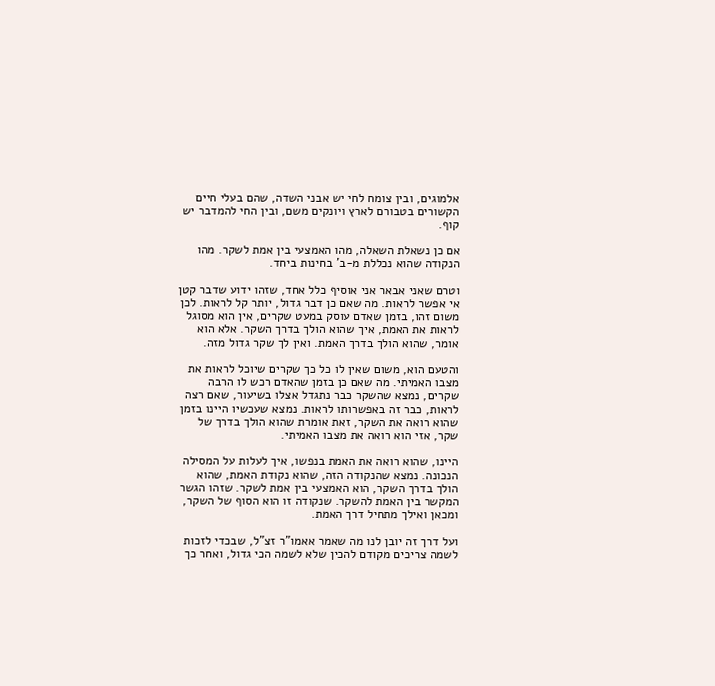אלמוגים, ובין צומח לחי יש אבני השדה, שהם בעלי חיים הקשורים בטבורם לארץ ויונקים משם, ובין החי להמדבר יש קוף.

אם כן נשאלת השאלה, מהו האמצעי בין אמת לשקר. מהו הנקודה שהוא נכללת מ-ב' בחינות ביחד.

וטרם שאני אבאר אני אוסיף כלל אחד, שזהו ידוע שדבר קטן אי אפשר לראות. מה שאם כן דבר גדול, יותר קל לראות. לכן משום זהו, בזמן שאדם עוסק במעט שקרים, אין הוא מסוגל לראות את האמת, איך שהוא הולך בדרך השקר. אלא הוא אומר, שהוא הולך בדרך האמת. ואין לך שקר גדול מזה.

והטעם הוא, משום שאין לו כל כך שקרים שיוכל לראות את מצבו האמיתי. מה שאם כן בזמן שהאדם רכש לו הרבה שקרים, נמצא שהשקר כבר נתגדל אצלו בשיעור, שאם רצה לראות, כבר זה באפשרותו לראות. נמצא שעכשיו היינו בזמן שהוא רואה את השקר, זאת אומרת שהוא הולך בדרך של שקר, אזי הוא רואה את מצבו האמיתי.

היינו, שהוא רואה את האמת בנפשו, איך לעלות על המסילה הנכונה. נמצא שהנקודה הזה, שהוא נקודת האמת, שהוא הולך בדרך השקר, הוא האמצעי בין אמת לשקר. שזהו הגשר המקשר בין האמת להשקר. שנקודה זו הוא הסוף של השקר, ומכאן ואילך מתחיל דרך האמת.

ועל דרך זה יובן לנו מה שאמר אאמו"ר זצ"ל, שבכדי לזכות לשמה צריכים מקודם להכין שלא לשמה הכי גדול, ואחר כך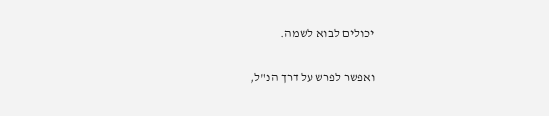יכולים לבוא לשמה.

ואפשר לפרש על דרך הנ"ל,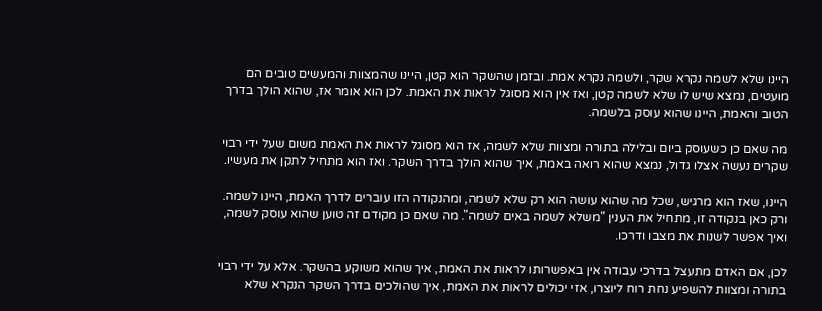היינו שלא לשמה נקרא שקר, ולשמה נקרא אמת. ובזמן שהשקר הוא קטן, היינו שהמצוות והמעשים טובים הם מועטים, נמצא שיש לו שלא לשמה קטן, ואז אין הוא מסוגל לראות את האמת. לכן הוא אומר אז, שהוא הולך בדרך הטוב והאמת, היינו שהוא עוסק בלשמה.

מה שאם כן כשעוסק ביום ובלילה בתורה ומצוות שלא לשמה, אז הוא מסוגל לראות את האמת משום שעל ידי רבוי שקרים נעשה אצלו גדול, נמצא שהוא רואה באמת, איך שהוא הולך בדרך השקר. ואז הוא מתחיל לתקן את מעשיו.

היינו, שאז הוא מרגיש, שכל מה שהוא עושה הוא רק שלא לשמה, ומהנקודה הזו עוברים לדרך האמת, היינו לשמה. ורק כאן בנקודה זו, מתחיל את הענין "משלא לשמה באים לשמה". מה שאם כן מקודם זה טוען שהוא עוסק לשמה, ואיך אפשר לשנות את מצבו ודרכו.

לכן, אם האדם מתעצל בדרכי עבודה אין באפשרותו לראות את האמת, איך שהוא משוקע בהשקר. אלא על ידי רבוי בתורה ומצוות להשפיע נחת רוח ליוצרו, אזי יכולים לראות את האמת, איך שהולכים בדרך השקר הנקרא שלא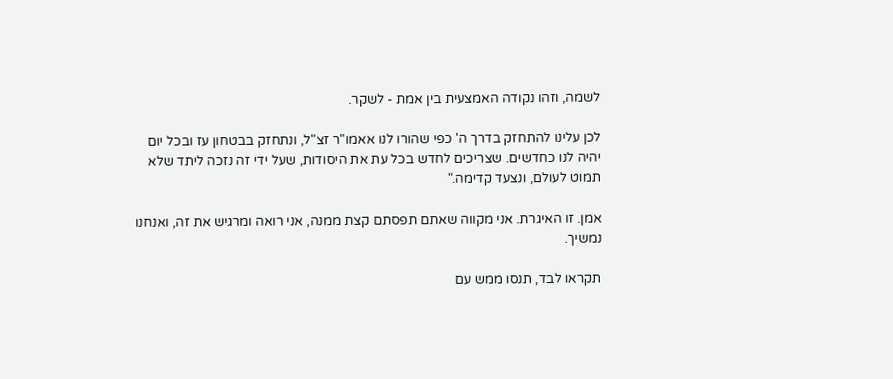לשמה, וזהו נקודה האמצעית בין אמת - לשקר.

לכן עלינו להתחזק בדרך ה' כפי שהורו לנו אאמו"ר זצ"ל, ונתחזק בבטחון עז ובכל יום יהיה לנו כחדשים. שצריכים לחדש בכל עת את היסודות, שעל ידי זה נזכה ליתד שלא תמוט לעולם, ונצעד קדימה."

אמן. זו האיגרת. אני מקווה שאתם תפסתם קצת ממנה, אני רואה ומרגיש את זה, ואנחנו נמשיך.

תקראו לבד, תנסו ממש עם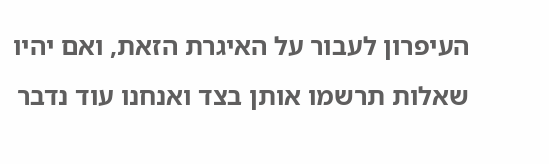העיפרון לעבור על האיגרת הזאת, ואם יהיו שאלות תרשמו אותן בצד ואנחנו עוד נדבר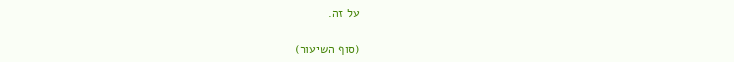על זה.

(סוף השיעור)